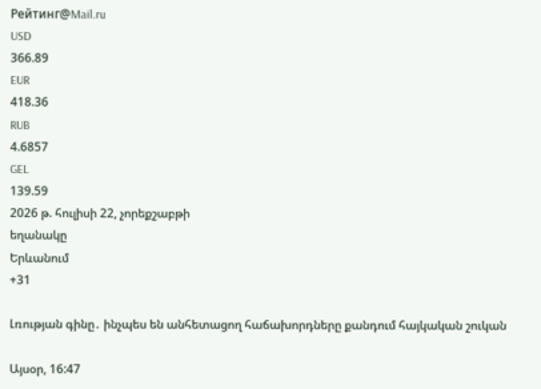Рейтинг@Mail.ru
USD
366.89
EUR
418.36
RUB
4.6857
GEL
139.59
2026 թ. հուլիսի 22, չորեքշաբթի
եղանակը
Երևանում
+31

Լռության գինը․ ինչպես են անհետացող հաճախորդները քանդում հայկական շուկան

Այսօր, 16:47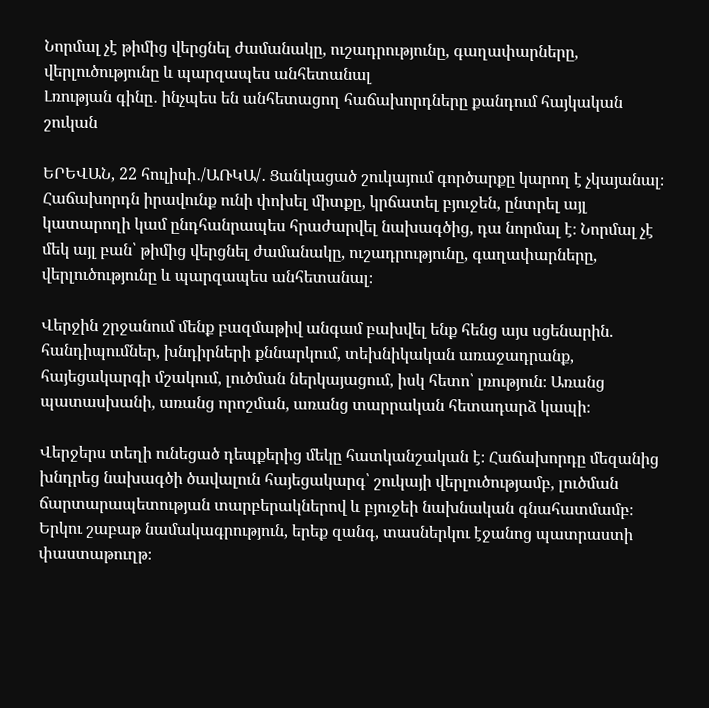Նորմալ չէ թիմից վերցնել ժամանակը, ուշադրությունը, գաղափարները, վերլուծությունը և պարզապես անհետանալ
Լռության գինը․ ինչպես են անհետացող հաճախորդները քանդում հայկական շուկան

ԵՐԵՎԱՆ, 22 հուլիսի․/ԱՌԿԱ/․ Ցանկացած շուկայում գործարքը կարող է չկայանալ։ Հաճախորդն իրավունք ունի փոխել միտքը, կրճատել բյուջեն, ընտրել այլ կատարողի կամ ընդհանրապես հրաժարվել նախագծից, դա նորմալ է։ Նորմալ չէ մեկ այլ բան՝ թիմից վերցնել ժամանակը, ուշադրությունը, գաղափարները, վերլուծությունը և պարզապես անհետանալ։

Վերջին շրջանում մենք բազմաթիվ անգամ բախվել ենք հենց այս սցենարին. հանդիպումներ, խնդիրների քննարկում, տեխնիկական առաջադրանք, հայեցակարգի մշակում, լուծման ներկայացում, իսկ հետո՝ լռություն։ Առանց պատասխանի, առանց որոշման, առանց տարրական հետադարձ կապի։

Վերջերս տեղի ունեցած դեպքերից մեկը հատկանշական է։ Հաճախորդը մեզանից խնդրեց նախագծի ծավալուն հայեցակարգ՝ շուկայի վերլուծությամբ, լուծման ճարտարապետության տարբերակներով և բյուջեի նախնական գնահատմամբ։ Երկու շաբաթ նամակագրություն, երեք զանգ, տասներկու էջանոց պատրաստի փաստաթուղթ։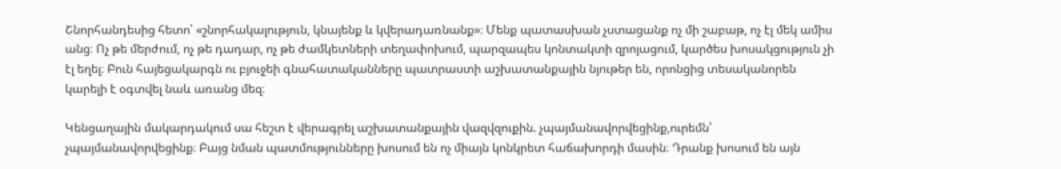Շնորհանդեսից հետո՝ «շնորհակալություն, կնայենք և կվերադառնանք»։ Մենք պատասխան չստացանք ոչ մի շաբաթ, ոչ էլ մեկ ամիս անց։ Ոչ թե մերժում, ոչ թե դադար, ոչ թե ժամկետների տեղափոխում, պարզապես կոնտակտի զրոյացում, կարծես խոսակցություն չի էլ եղել։ Բուն հայեցակարգն ու բյուջեի գնահատականները պատրաստի աշխատանքային նյութեր են, որոնցից տեսականորեն կարելի է օգտվել նաև առանց մեզ։

Կենցաղային մակարդակում սա հեշտ է վերագրել աշխատանքային վազվզուքին. չպայմանավորվեցինք,ուրեմն՝ չպայմանավորվեցինք։ Բայց նման պատմությունները խոսում են ոչ միայն կոնկրետ հաճախորդի մասին։ Դրանք խոսում են այն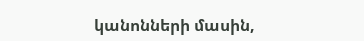կանոնների մասին,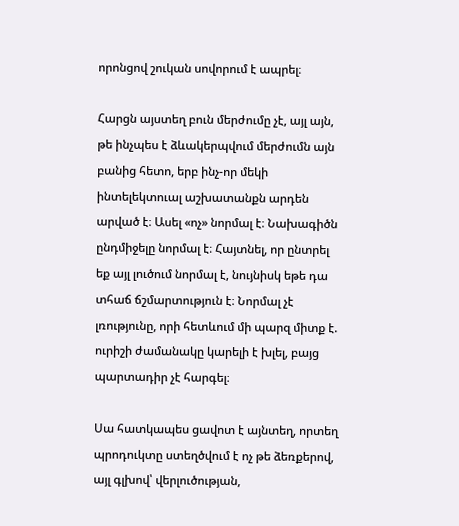որոնցով շուկան սովորում է ապրել։

Հարցն այստեղ բուն մերժումը չէ, այլ այն, թե ինչպես է ձևակերպվում մերժումն այն բանից հետո, երբ ինչ-որ մեկի ինտելեկտուալ աշխատանքն արդեն արված է։ Ասել «ոչ» նորմալ է։ Նախագիծն ընդմիջելը նորմալ է։ Հայտնել, որ ընտրել եք այլ լուծում նորմալ է, նույնիսկ եթե դա տհաճ ճշմարտություն է։ Նորմալ չէ լռությունը, որի հետևում մի պարզ միտք է. ուրիշի ժամանակը կարելի է խլել, բայց պարտադիր չէ հարգել։

Սա հատկապես ցավոտ է այնտեղ, որտեղ պրոդուկտը ստեղծվում է ոչ թե ձեռքերով, այլ գլխով՝ վերլուծության,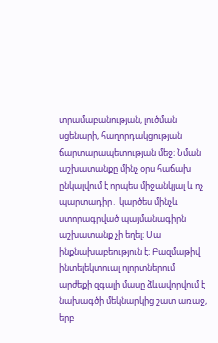տրամաբանության, լուծման սցենարի, հաղորդակցության ճարտարապետության մեջ։ Նման աշխատանքը մինչ օրս հաճախ ընկալվում է որպես միջանկյալ և ոչ պարտադիր․ կարծես մինչև ստորագրված պայմանագիրն աշխատանք չի եղել։ Սա ինքնախաբեություն է։ Բազմաթիվ ինտելեկտուալ ոլորտներում արժեքի զգալի մասը ձևավորվում է նախագծի մեկնարկից շատ առաջ, երբ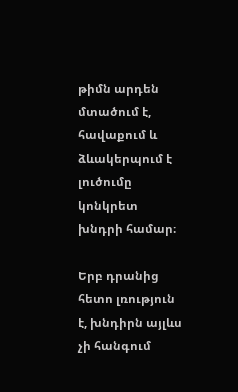թիմն արդեն մտածում է, հավաքում և ձևակերպում է լուծումը կոնկրետ խնդրի համար։

Երբ դրանից հետո լռություն է, խնդիրն այլևս չի հանգում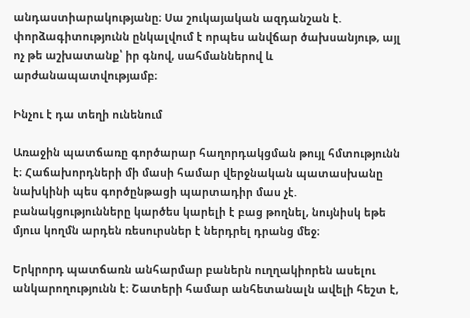անդաստիարակությանը։ Սա շուկայական ազդանշան է. փորձագիտությունն ընկալվում է որպես անվճար ծախսանյութ, այլ ոչ թե աշխատանք՝ իր գնով, սահմաններով և արժանապատվությամբ։

Ինչու է դա տեղի ունենում

Առաջին պատճառը գործարար հաղորդակցման թույլ հմտությունն է։ Հաճախորդների մի մասի համար վերջնական պատասխանը նախկինի պես գործընթացի պարտադիր մաս չէ. բանակցությունները կարծես կարելի է բաց թողնել, նույնիսկ եթե մյուս կողմն արդեն ռեսուրսներ է ներդրել դրանց մեջ։

Երկրորդ պատճառն անհարմար բաներն ուղղակիորեն ասելու անկարողությունն է։ Շատերի համար անհետանալն ավելի հեշտ է,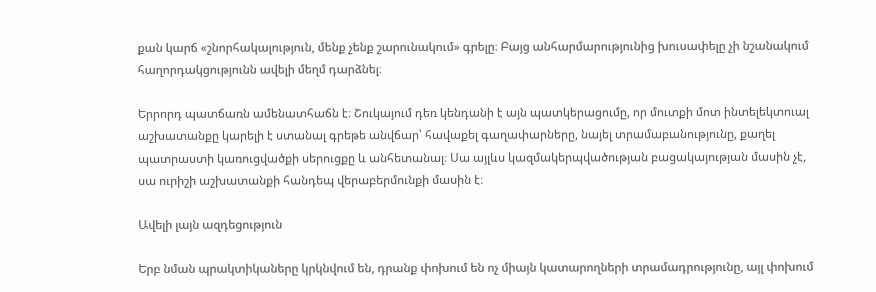քան կարճ «շնորհակալություն, մենք չենք շարունակում» գրելը։ Բայց անհարմարությունից խուսափելը չի նշանակում հաղորդակցությունն ավելի մեղմ դարձնել։

Երրորդ պատճառն ամենատհաճն է։ Շուկայում դեռ կենդանի է այն պատկերացումը, որ մուտքի մոտ ինտելեկտուալ աշխատանքը կարելի է ստանալ գրեթե անվճար՝ հավաքել գաղափարները, նայել տրամաբանությունը, քաղել պատրաստի կառուցվածքի սերուցքը և անհետանալ։ Սա այլևս կազմակերպվածության բացակայության մասին չէ, սա ուրիշի աշխատանքի հանդեպ վերաբերմունքի մասին է։

Ավելի լայն ազդեցություն

Երբ նման պրակտիկաները կրկնվում են, դրանք փոխում են ոչ միայն կատարողների տրամադրությունը, այլ փոխում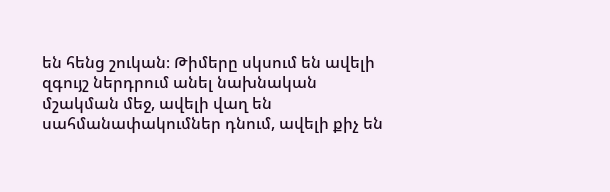են հենց շուկան։ Թիմերը սկսում են ավելի զգույշ ներդրում անել նախնական մշակման մեջ, ավելի վաղ են սահմանափակումներ դնում, ավելի քիչ են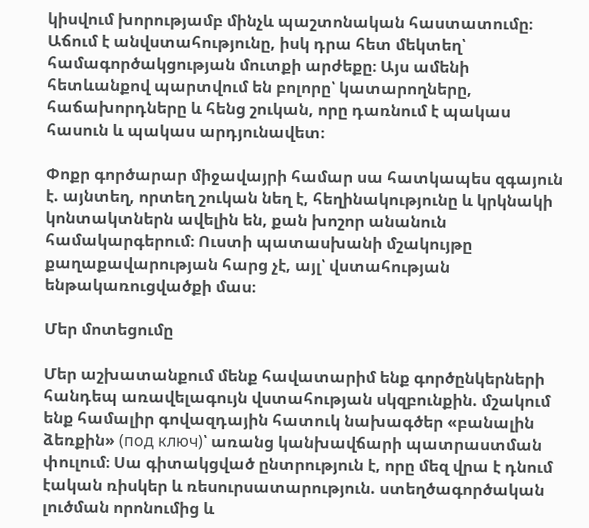կիսվում խորությամբ մինչև պաշտոնական հաստատումը։ Աճում է անվստահությունը, իսկ դրա հետ մեկտեղ՝ համագործակցության մուտքի արժեքը։ Այս ամենի հետևանքով պարտվում են բոլորը՝ կատարողները, հաճախորդները և հենց շուկան, որը դառնում է պակաս հասուն և պակաս արդյունավետ։

Փոքր գործարար միջավայրի համար սա հատկապես զգայուն է. այնտեղ, որտեղ շուկան նեղ է, հեղինակությունը և կրկնակի կոնտակտներն ավելին են, քան խոշոր անանուն համակարգերում։ Ուստի պատասխանի մշակույթը քաղաքավարության հարց չէ, այլ՝ վստահության ենթակառուցվածքի մաս։

Մեր մոտեցումը

Մեր աշխատանքում մենք հավատարիմ ենք գործընկերների հանդեպ առավելագույն վստահության սկզբունքին. մշակում ենք համալիր գովազդային հատուկ նախագծեր «բանալին ձեռքին» (под ключ)՝ առանց կանխավճարի պատրաստման փուլում։ Սա գիտակցված ընտրություն է, որը մեզ վրա է դնում էական ռիսկեր և ռեսուրսատարություն. ստեղծագործական լուծման որոնումից և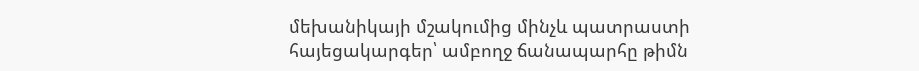մեխանիկայի մշակումից մինչև պատրաստի հայեցակարգեր՝ ամբողջ ճանապարհը թիմն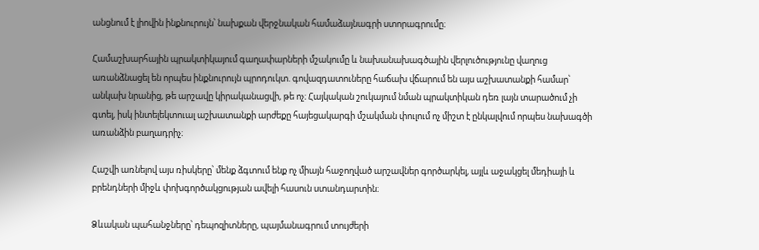անցնում է լիովին ինքնուրույն՝ նախքան վերջնական համաձայնագրի ստորագրումը։

Համաշխարհային պրակտիկայում գաղափարների մշակումը և նախանախագծային վերլուծությունը վաղուց առանձնացել են որպես ինքնուրույն պրոդուկտ. գովազդատուները հաճախ վճարում են այս աշխատանքի համար՝ անկախ նրանից, թե արշավը կիրականացվի, թե ոչ։ Հայկական շուկայում նման պրակտիկան դեռ լայն տարածում չի գտել, իսկ ինտելեկտուալ աշխատանքի արժեքը հայեցակարգի մշակման փուլում ոչ միշտ է ընկալվում որպես նախագծի առանձին բաղադրիչ։

Հաշվի առնելով այս ռիսկերը՝ մենք ձգտում ենք ոչ միայն հաջողված արշավներ գործարկել, այլև աջակցել մեդիայի և բրենդների միջև փոխգործակցության ավելի հասուն ստանդարտին։

Ձևական պահանջները՝ դեպոզիտները, պայմանագրում տույժերի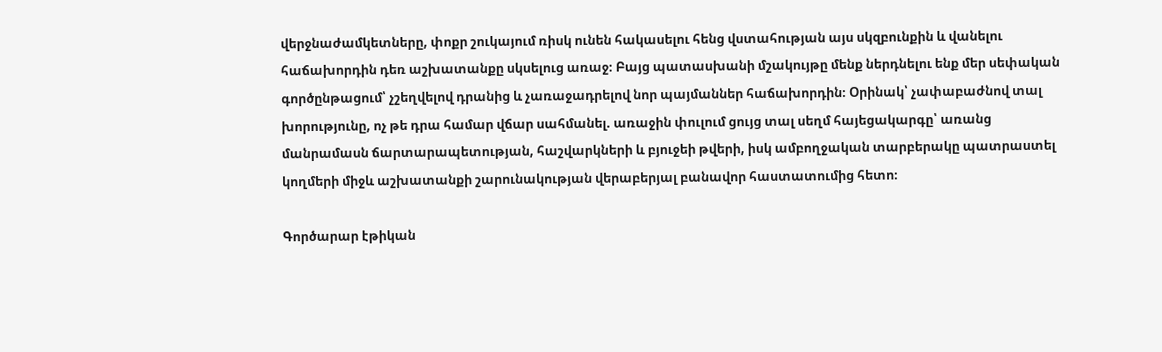վերջնաժամկետները, փոքր շուկայում ռիսկ ունեն հակասելու հենց վստահության այս սկզբունքին և վանելու հաճախորդին դեռ աշխատանքը սկսելուց առաջ։ Բայց պատասխանի մշակույթը մենք ներդնելու ենք մեր սեփական գործընթացում՝ չշեղվելով դրանից և չառաջադրելով նոր պայմաններ հաճախորդին։ Օրինակ՝ չափաբաժնով տալ խորությունը, ոչ թե դրա համար վճար սահմանել. առաջին փուլում ցույց տալ սեղմ հայեցակարգը՝ առանց մանրամասն ճարտարապետության, հաշվարկների և բյուջեի թվերի, իսկ ամբողջական տարբերակը պատրաստել կողմերի միջև աշխատանքի շարունակության վերաբերյալ բանավոր հաստատումից հետո։

Գործարար էթիկան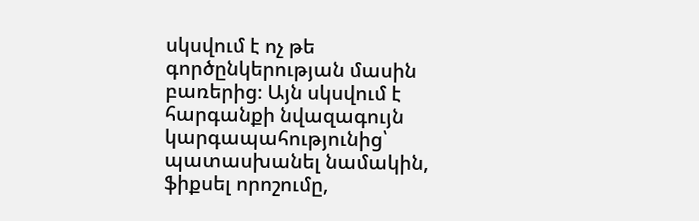սկսվում է ոչ թե գործընկերության մասին բառերից։ Այն սկսվում է հարգանքի նվազագույն կարգապահությունից՝ պատասխանել նամակին, ֆիքսել որոշումը,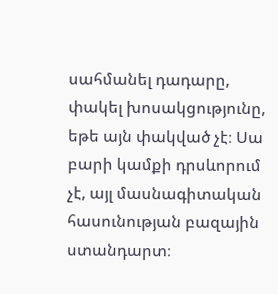սահմանել դադարը, փակել խոսակցությունը, եթե այն փակված չէ։ Սա բարի կամքի դրսևորում չէ, այլ մասնագիտական հասունության բազային ստանդարտ։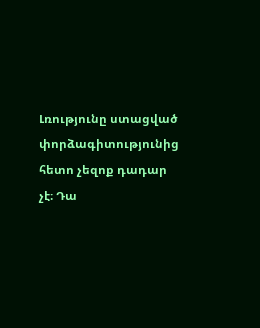Լռությունը ստացված փորձագիտությունից հետո չեզոք դադար չէ։ Դա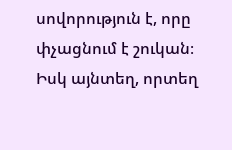սովորություն է, որը փչացնում է շուկան։ Իսկ այնտեղ, որտեղ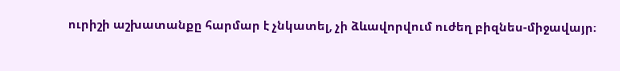ուրիշի աշխատանքը հարմար է չնկատել, չի ձևավորվում ուժեղ բիզնես-միջավայր։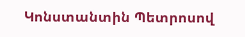Կոնստանտին Պետրոսով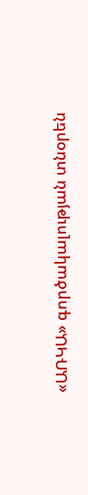«ԱՌԿԱ» գործակալության տնօրեն